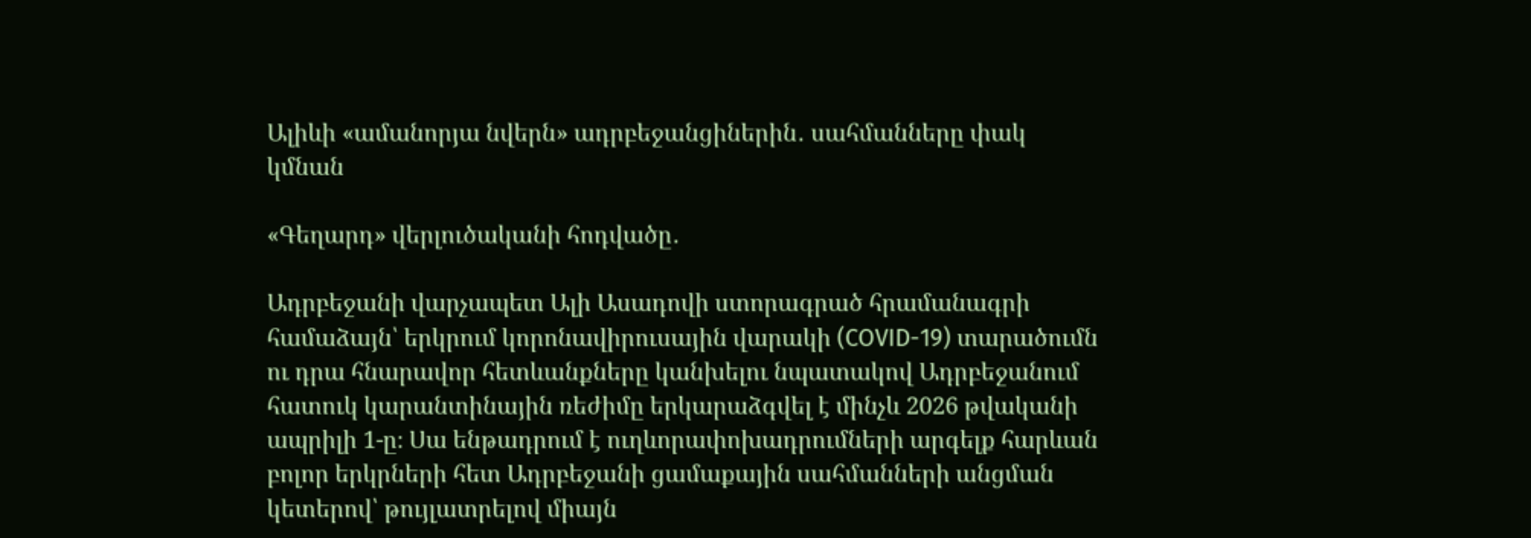Ալիևի «ամանորյա նվերն» ադրբեջանցիներին․ սահմանները փակ կմնան

«Գեղարդ» վերլուծականի հոդվածը․

Ադրբեջանի վարչապետ Ալի Ասադովի ստորագրած հրամանագրի համաձայն՝ երկրում կորոնավիրուսային վարակի (COVID-19) տարածումն ու դրա հնարավոր հետևանքները կանխելու նպատակով Ադրբեջանում հատուկ կարանտինային ռեժիմը երկարաձգվել է մինչև 2026 թվականի ապրիլի 1-ը։ Սա ենթադրում է ուղևորափոխադրումների արգելք հարևան բոլոր երկրների հետ Ադրբեջանի ցամաքային սահմանների անցման կետերով՝ թույլատրելով միայն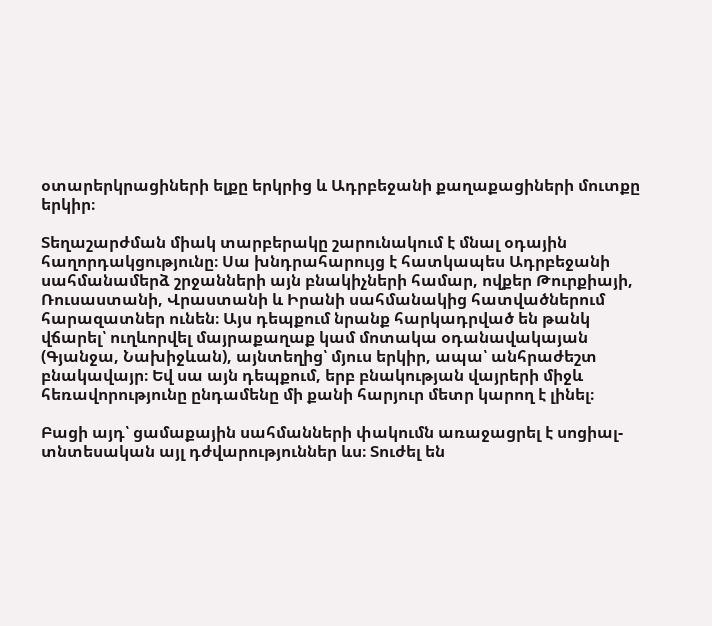օտարերկրացիների ելքը երկրից և Ադրբեջանի քաղաքացիների մուտքը երկիր։

Տեղաշարժման միակ տարբերակը շարունակում է մնալ օդային հաղորդակցությունը։ Սա խնդրահարույց է հատկապես Ադրբեջանի սահմանամերձ շրջանների այն բնակիչների համար, ովքեր Թուրքիայի, Ռուսաստանի, Վրաստանի և Իրանի սահմանակից հատվածներում հարազատներ ունեն։ Այս դեպքում նրանք հարկադրված են թանկ վճարել՝ ուղևորվել մայրաքաղաք կամ մոտակա օդանավակայան (Գյանջա, Նախիջևան), այնտեղից՝ մյուս երկիր, ապա՝ անհրաժեշտ բնակավայր։ Եվ սա այն դեպքում, երբ բնակության վայրերի միջև հեռավորությունը ընդամենը մի քանի հարյուր մետր կարող է լինել։

Բացի այդ՝ ցամաքային սահմանների փակումն առաջացրել է սոցիալ-տնտեսական այլ դժվարություններ ևս։ Տուժել են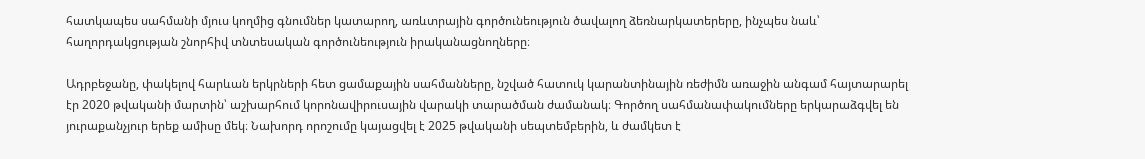հատկապես սահմանի մյուս կողմից գնումներ կատարող, առևտրային գործունեություն ծավալող ձեռնարկատերերը, ինչպես նաև՝ հաղորդակցության շնորհիվ տնտեսական գործունեություն իրականացնողները։

Ադրբեջանը, փակելով հարևան երկրների հետ ցամաքային սահմանները, նշված հատուկ կարանտինային ռեժիմն առաջին անգամ հայտարարել էր 2020 թվականի մարտին՝ աշխարհում կորոնավիրուսային վարակի տարածման ժամանակ։ Գործող սահմանափակումները երկարաձգվել են յուրաքանչյուր երեք ամիսը մեկ։ Նախորդ որոշումը կայացվել է 2025 թվականի սեպտեմբերին, և ժամկետ է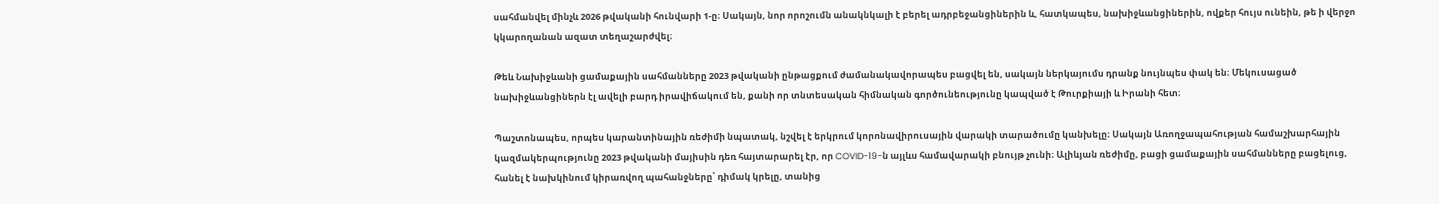սահմանվել մինչև 2026 թվականի հունվարի 1-ը։ Սակայն, նոր որոշումն անակնկալի է բերել ադրբեջանցիներին և, հատկապես, նախիջևանցիներին, ովքեր հույս ունեին, թե ի վերջո կկարողանան ազատ տեղաշարժվել։

Թեև Նախիջևանի ցամաքային սահմանները 2023 թվականի ընթացքում ժամանակավորապես բացվել են, սակայն ներկայումս դրանք նույնպես փակ են։ Մեկուսացած նախիջևանցիներն էլ ավելի բարդ իրավիճակում են, քանի որ տնտեսական հիմնական գործունեությունը կապված է Թուրքիայի և Իրանի հետ։

Պաշտոնապես, որպես կարանտինային ռեժիմի նպատակ, նշվել է երկրում կորոնավիրուսային վարակի տարածումը կանխելը։ Սակայն Առողջապահության համաշխարհային կազմակերպությունը 2023 թվականի մայիսին դեռ հայտարարել էր, որ COVID-19-ն այլևս համավարակի բնույթ չունի։ Ալիևյան ռեժիմը, բացի ցամաքային սահմանները բացելուց, հանել է նախկինում կիրառվող պահանջները՝ դիմակ կրելը, տանից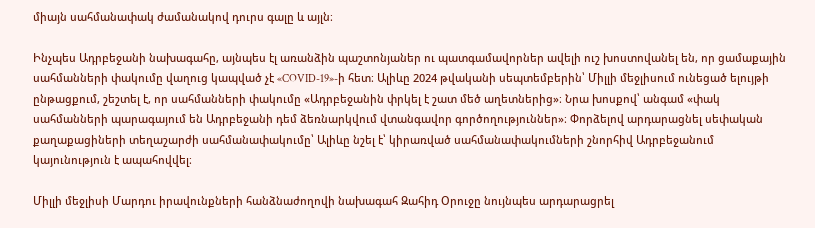միայն սահմանափակ ժամանակով դուրս գալը և այլն։

Ինչպես Ադրբեջանի նախագահը, այնպես էլ առանձին պաշտոնյաներ ու պատգամավորներ ավելի ուշ խոստովանել են, որ ցամաքային սահմանների փակումը վաղուց կապված չէ «COVID-19»-ի հետ։ Ալիևը 2024 թվականի սեպտեմբերին՝ Միլլի մեջլիսում ունեցած ելույթի ընթացքում, շեշտել է, որ սահմանների փակումը «Ադրբեջանին փրկել է շատ մեծ աղետներից»։ Նրա խոսքով՝ անգամ «փակ սահմանների պարագայում են Ադրբեջանի դեմ ձեռնարկվում վտանգավոր գործողություններ»։ Փորձելով արդարացնել սեփական քաղաքացիների տեղաշարժի սահմանափակումը՝ Ալիևը նշել է՝ կիրառված սահմանափակումների շնորհիվ Ադրբեջանում կայունություն է ապահովվել։

Միլլի մեջլիսի Մարդու իրավունքների հանձնաժողովի նախագահ Զահիդ Օրուջը նույնպես արդարացրել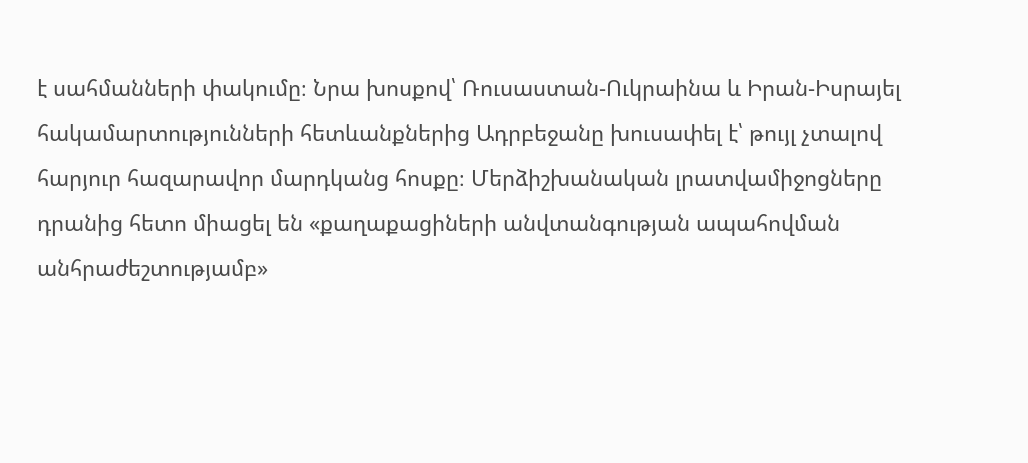է սահմանների փակումը։ Նրա խոսքով՝ Ռուսաստան-Ուկրաինա և Իրան-Իսրայել հակամարտությունների հետևանքներից Ադրբեջանը խուսափել է՝ թույլ չտալով հարյուր հազարավոր մարդկանց հոսքը։ Մերձիշխանական լրատվամիջոցները դրանից հետո միացել են «քաղաքացիների անվտանգության ապահովման անհրաժեշտությամբ»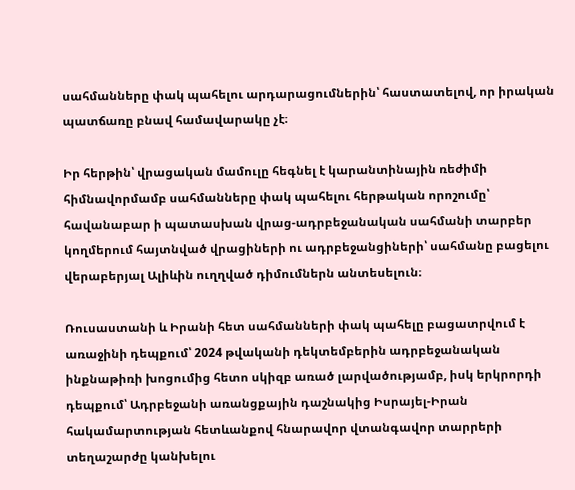սահմանները փակ պահելու արդարացումներին՝ հաստատելով, որ իրական պատճառը բնավ համավարակը չէ։

Իր հերթին՝ վրացական մամուլը հեգնել է կարանտինային ռեժիմի հիմնավորմամբ սահմանները փակ պահելու հերթական որոշումը՝ հավանաբար ի պատասխան վրաց-ադրբեջանական սահմանի տարբեր կողմերում հայտնված վրացիների ու ադրբեջանցիների՝ սահմանը բացելու վերաբերյալ Ալիևին ուղղված դիմումներն անտեսելուն։

Ռուսաստանի և Իրանի հետ սահմանների փակ պահելը բացատրվում է առաջինի դեպքում՝ 2024 թվականի դեկտեմբերին ադրբեջանական ինքնաթիռի խոցումից հետո սկիզբ առած լարվածությամբ, իսկ երկրորդի դեպքում՝ Ադրբեջանի առանցքային դաշնակից Իսրայել-Իրան հակամարտության հետևանքով հնարավոր վտանգավոր տարրերի տեղաշարժը կանխելու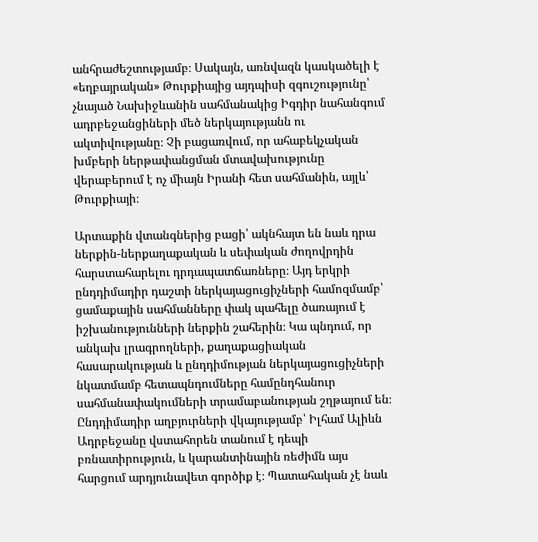անհրաժեշտությամբ։ Սակայն, առնվազն կասկածելի է «եղբայրական» Թուրքիայից այդպիսի զգուշությունը՝ չնայած Նախիջևանին սահմանակից Իգդիր նահանգում ադրբեջանցիների մեծ ներկայությանն ու ակտիվությանը։ Չի բացառվում, որ ահաբեկչական խմբերի ներթափանցման մտավախությունը վերաբերում է ոչ միայն Իրանի հետ սահմանին, այլև՝ Թուրքիայի։

Արտաքին վտանգներից բացի՝ ակնհայտ են նաև դրա ներքին-ներքաղաքական և սեփական ժողովրդին հարստահարելու դրդապատճառները։ Այդ երկրի ընդդիմադիր դաշտի ներկայացուցիչների համոզմամբ՝ ցամաքային սահմանները փակ պահելը ծառայում է իշխանությունների ներքին շահերին։ Կա պնդում, որ անկախ լրագրողների, քաղաքացիական հասարակության և ընդդիմության ներկայացուցիչների նկատմամբ հետապնդումները համընդհանուր սահմանափակումների տրամաբանության շղթայում են։ Ընդդիմադիր աղբյուրների վկայությամբ՝ Իլհամ Ալիևն Ադրբեջանը վստահորեն տանում է դեպի բռնատիրություն, և կարանտինային ռեժիմն այս հարցում արդյունավետ գործիք է։ Պատահական չէ նաև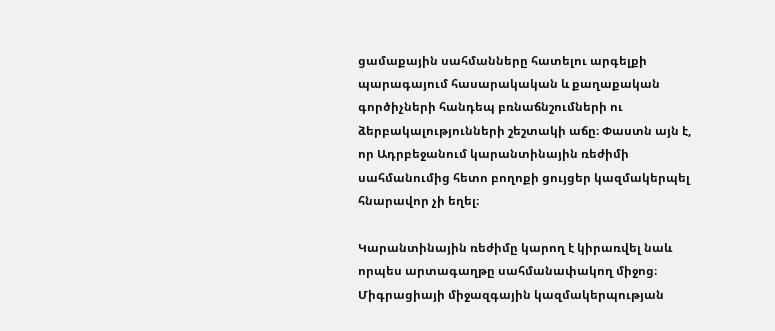ցամաքային սահմանները հատելու արգելքի պարագայում հասարակական և քաղաքական գործիչների հանդեպ բռնաճնշումների ու ձերբակալությունների շեշտակի աճը։ Փաստն այն է, որ Ադրբեջանում կարանտինային ռեժիմի սահմանումից հետո բողոքի ցույցեր կազմակերպել հնարավոր չի եղել։

Կարանտինային ռեժիմը կարող է կիրառվել նաև որպես արտագաղթը սահմանափակող միջոց։ Միգրացիայի միջազգային կազմակերպության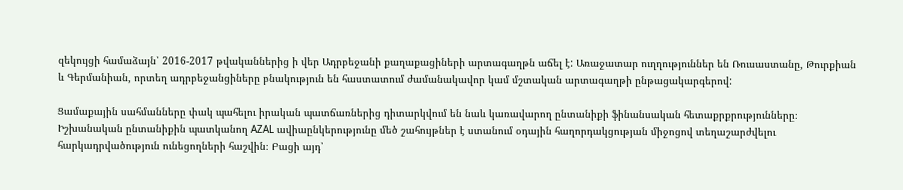զեկույցի համաձայն՝ 2016-2017 թվականներից ի վեր Ադրբեջանի քաղաքացիների արտագաղթն աճել է: Առաջատար ուղղություններ են Ռուսաստանը, Թուրքիան և Գերմանիան, որտեղ ադրբեջանցիները բնակություն են հաստատում ժամանակավոր կամ մշտական արտագաղթի ընթացակարգերով:

Ցամաքային սահմանները փակ պահելու իրական պատճառներից դիտարկվում են նաև կառավարող ընտանիքի ֆինանսական հետաքրքրությունները։ Իշխանական ընտանիքին պատկանող AZAL ավիաընկերությունը մեծ շահույթներ է ստանում օդային հաղորդակցության միջոցով տեղաշարժվելու հարկադրվածություն ունեցողների հաշվին։ Բացի այդ՝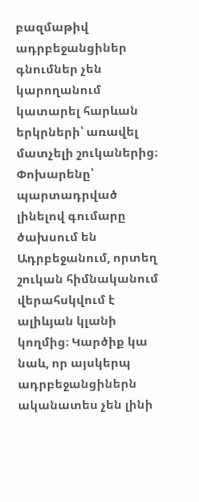բազմաթիվ ադրբեջանցիներ գնումներ չեն կարողանում կատարել հարևան երկրների՝ առավել մատչելի շուկաներից։ Փոխարենը՝ պարտադրված լինելով գումարը ծախսում են Ադրբեջանում, որտեղ շուկան հիմնականում վերահսկվում է ալիևյան կլանի կողմից։ Կարծիք կա նաև, որ այսկերպ ադրբեջանցիներն ականատես չեն լինի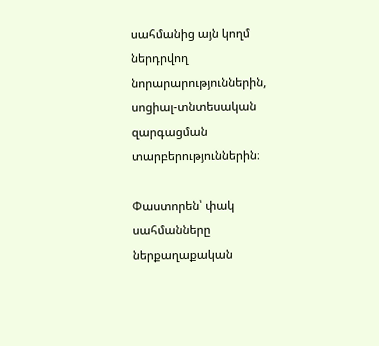սահմանից այն կողմ ներդրվող նորարարություններին, սոցիալ-տնտեսական զարգացման տարբերություններին։

Փաստորեն՝ փակ սահմանները ներքաղաքական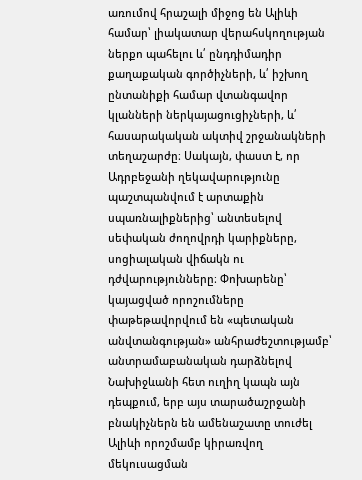առումով հրաշալի միջոց են Ալիևի համար՝ լիակատար վերահսկողության ներքո պահելու և՛ ընդդիմադիր քաղաքական գործիչների, և՛ իշխող ընտանիքի համար վտանգավոր կլանների ներկայացուցիչների, և՛ հասարակական ակտիվ շրջանակների տեղաշարժը։ Սակայն, փաստ է, որ Ադրբեջանի ղեկավարությունը պաշտպանվում է արտաքին սպառնալիքներից՝ անտեսելով սեփական ժողովրդի կարիքները, սոցիալական վիճակն ու դժվարությունները։ Փոխարենը՝ կայացված որոշումները փաթեթավորվում են «պետական անվտանգության» անհրաժեշտությամբ՝ անտրամաբանական դարձնելով Նախիջևանի հետ ուղիղ կապն այն դեպքում, երբ այս տարածաշրջանի բնակիչներն են ամենաշատը տուժել Ալիևի որոշմամբ կիրառվող մեկուսացման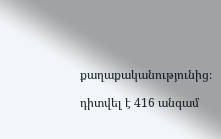քաղաքականությունից։

դիտվել է 416 անգամ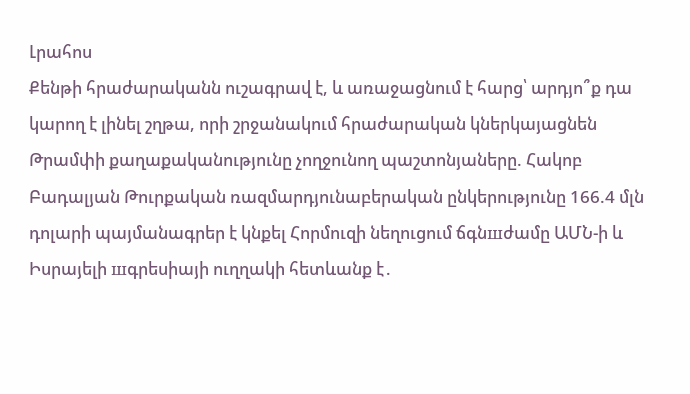Լրահոս
Քենթի հրաժարականն ուշագրավ է, և առաջացնում է հարց՝ արդյո՞ք դա կարող է լինել շղթա, որի շրջանակում հրաժարական կներկայացնեն Թրամփի քաղաքականությունը չողջունող պաշտոնյաները. Հակոբ Բադալյան Թուրքական ռազմարդյունաբերական ընկերությունը 166.4 մլն դոլարի պայմանագրեր է կնքել Հորմուզի նեղուցում ճգնшժամը ԱՄՆ-ի և Իսրայելի шգրեսիայի ուղղակի հետևանք է․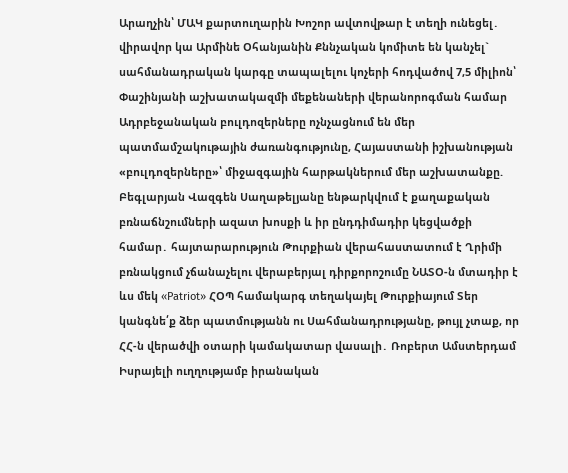Արաղչին՝ ՄԱԿ քարտուղարին Խոշոր ավտովթար է տեղի ունեցել․ վիրավոր կա Արմինե Օհանյանին Քննչական կոմիտե են կանչել` սահմանադրական կարգը տապալելու կոչերի հոդվածով 7,5 միլիոն՝ Փաշինյանի աշխատակազմի մեքենաների վերանորոգման համար Ադրբեջանական բուլդոզերները ոչնչացնում են մեր պատմամշակութային ժառանգությունը, Հայաստանի իշխանության «բուլդոզերները»՝ միջազգային հարթակներում մեր աշխատանքը. Բեգլարյան Վազգեն Սաղաթելյանը ենթարկվում է քաղաքական բռնաճնշումների ազատ խոսքի և իր ընդդիմադիր կեցվածքի համար․ հայտարարություն Թուրքիան վերահաստատում է Ղրիմի բռնակցում չճանաչելու վերաբերյալ դիրքորոշումը ՆԱՏՕ-ն մտադիր է ևս մեկ «Patriot» ՀՕՊ համակարգ տեղակայել Թուրքիայում Տեր կանգնե՛ք ձեր պատմությանն ու Սահմանադրությանը, թույլ չտաք, որ ՀՀ-ն վերածվի օտարի կամակատար վասալի․ Ռոբերտ Ամստերդամ Իսրայելի ուղղությամբ իրանական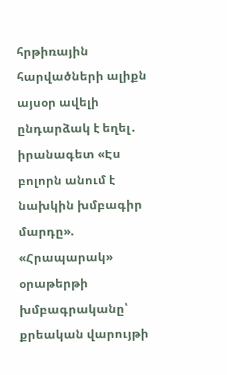հրթիռային հարվածների ալիքն այսօր ավելի ընդարձակ է եղել․ իրանագետ «Էս բոլորն անում է նախկին խմբագիր մարդը». «Հրապարակ» օրաթերթի խմբագրականը՝ քրեական վարույթի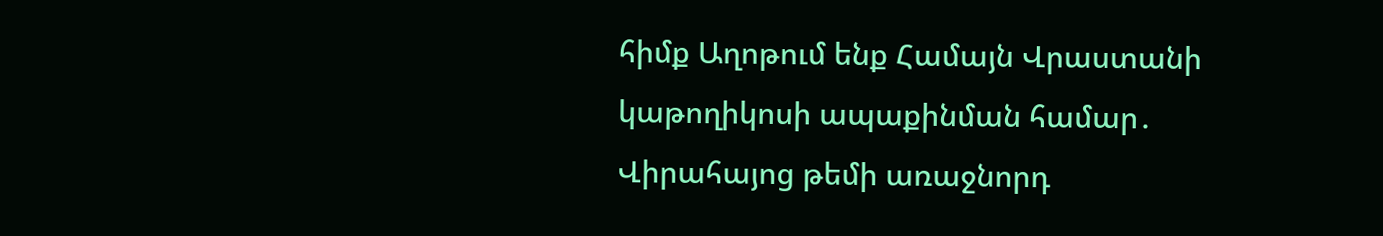հիմք Աղոթում ենք Համայն Վրաստանի կաթողիկոսի ապաքինման համար․ Վիրահայոց թեմի առաջնորդ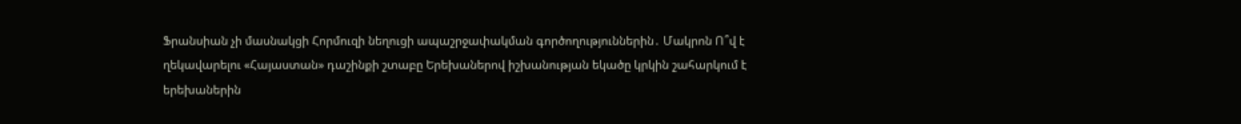Ֆրանսիան չի մասնակցի Հորմուզի նեղուցի ապաշրջափակման գործողություններին․ Մակրոն Ո՞վ է ղեկավարելու «Հայաստան» դաշինքի շտաբը Երեխաներով իշխանության եկածը կրկին շահարկում է երեխաներին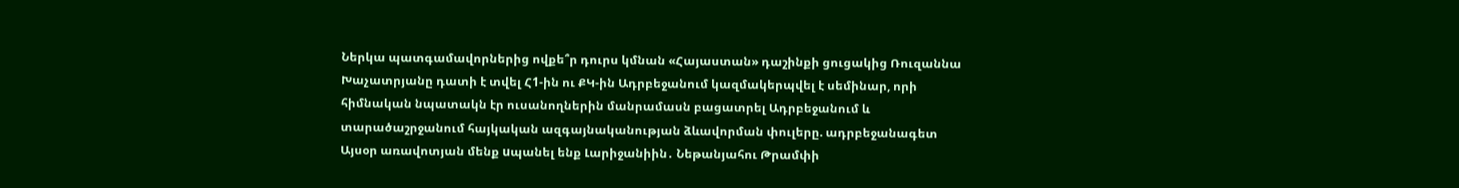Ներկա պատգամավորներից ովքե՞ր դուրս կմնան «Հայաստան» դաշինքի ցուցակից Ռուզաննա Խաչատրյանը դատի է տվել Հ1-ին ու ՔԿ-ին Ադրբեջանում կազմակերպվել է սեմինար, որի հիմնական նպատակն էր ուսանողներին մանրամասն բացատրել Ադրբեջանում և տարածաշրջանում հայկական ազգայնականության ձևավորման փուլերը. ադրբեջանագետ Այսօր առավոտյան մենք uպանել ենք Լարիջանիին․ Նեթանյահու Թրամփի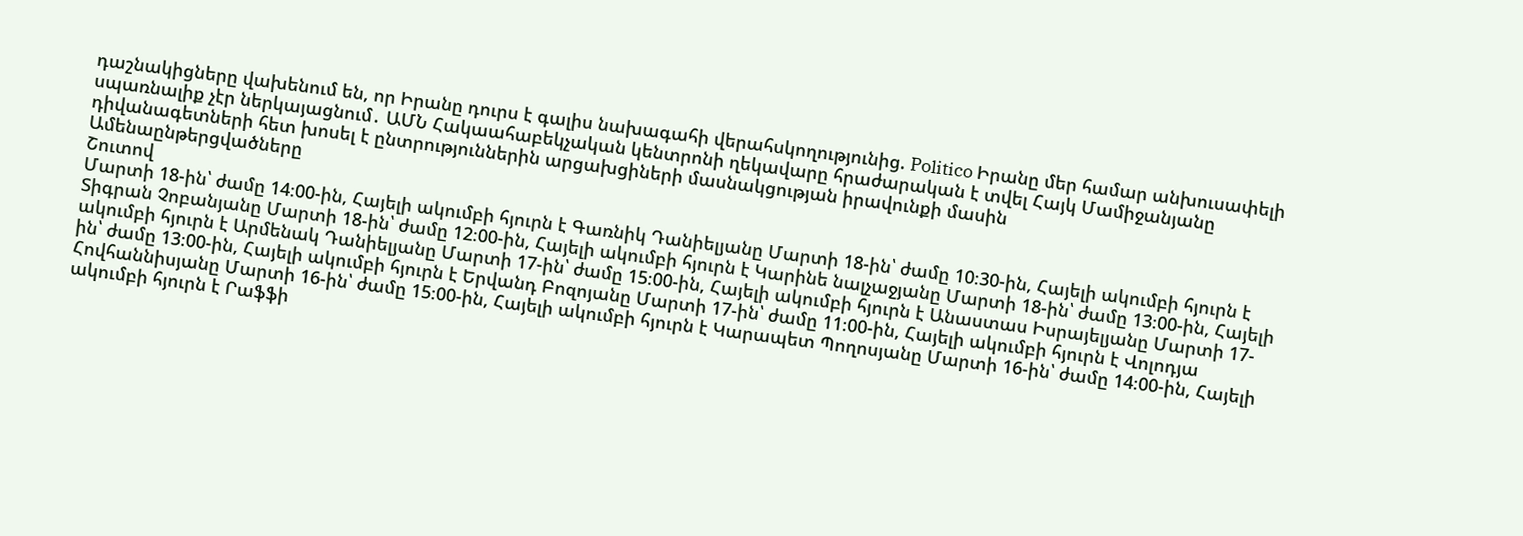դաշնակիցները վախենում են, որ Իրանը դուրս է գալիս նախագահի վերահսկողությունից. Politico Իրանը մեր համար անխուսափելի սպառնալիք չէր ներկայացնում․ ԱՄՆ Հակաահաբեկչական կենտրոնի ղեկավարը հրաժարական է տվել Հայկ Մամիջանյանը դիվանագետների հետ խոսել է ընտրություններին արցախցիների մասնակցության իրավունքի մասին
Ամենաընթերցվածները
Շուտով
Մարտի 18-ին՝ ժամը 14։00-ին, Հայելի ակումբի հյուրն է Գառնիկ Դանիելյանը Մարտի 18-ին՝ ժամը 10։30-ին, Հայելի ակումբի հյուրն է Տիգրան Չոբանյանը Մարտի 18-ին՝ ժամը 12։00-ին, Հայելի ակումբի հյուրն է Կարինե նալչաջյանը Մարտի 18-ին՝ ժամը 13։00-ին, Հայելի ակումբի հյուրն է Արմենակ Դանիելյանը Մարտի 17-ին՝ ժամը 15։00-ին, Հայելի ակումբի հյուրն է Անաստաս Իսրայելյանը Մարտի 17-ին՝ ժամը 13։00-ին, Հայելի ակումբի հյուրն է Երվանդ Բոզոյանը Մարտի 17-ին՝ ժամը 11։00-ին, Հայելի ակումբի հյուրն է Վոլոդյա Հովհաննիսյանը Մարտի 16-ին՝ ժամը 15։00-ին, Հայելի ակումբի հյուրն է Կարապետ Պողոսյանը Մարտի 16-ին՝ ժամը 14։00-ին, Հայելի ակումբի հյուրն է Րաֆֆի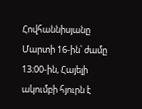Հովհաննիսյանը Մարտի 16-ին՝ ժամը 13։00-ին, Հայելի ակումբի հյուրն է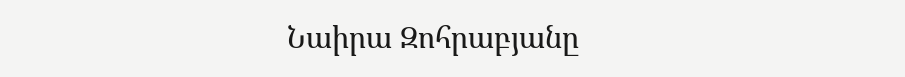Նաիրա Զոհրաբյանը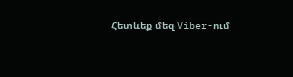Հետևեք մեզ Viber-ում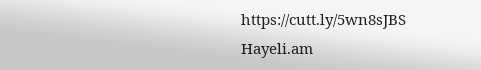https://cutt.ly/5wn8sJBS
Hayeli.am